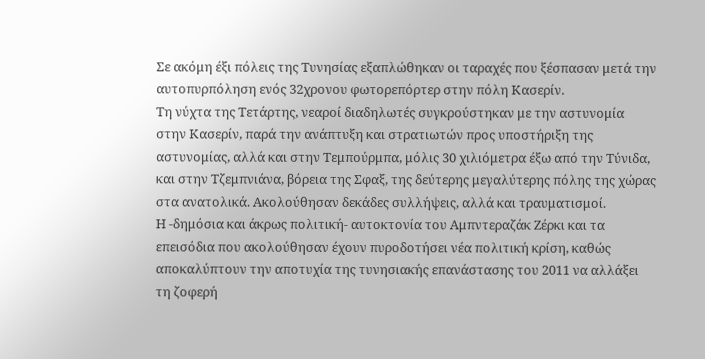Σε ακόμη έξι πόλεις της Τυνησίας εξαπλώθηκαν οι ταραχές που ξέσπασαν μετά την αυτοπυρπόληση ενός 32χρονου φωτορεπόρτερ στην πόλη Κασερίν.
Τη νύχτα της Τετάρτης, νεαροί διαδηλωτές συγκρούστηκαν με την αστυνομία στην Κασερίν, παρά την ανάπτυξη και στρατιωτών προς υποστήριξη της αστυνομίας, αλλά και στην Τεμπούρμπα, μόλις 30 χιλιόμετρα έξω από την Τύνιδα, και στην Τζεμπνιάνα, βόρεια της Σφαξ, της δεύτερης μεγαλύτερης πόλης της χώρας στα ανατολικά. Ακολούθησαν δεκάδες συλλήψεις, αλλά και τραυματισμοί.
Η -δημόσια και άκρως πολιτική- αυτοκτονία του Αμπντεραζάκ Ζέρκι και τα επεισόδια που ακολούθησαν έχουν πυροδοτήσει νέα πολιτική κρίση, καθώς αποκαλύπτουν την αποτυχία της τυνησιακής επανάστασης του 2011 να αλλάξει τη ζοφερή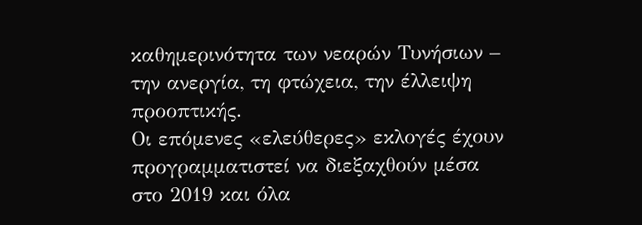καθημερινότητα των νεαρών Τυνήσιων – την ανεργία, τη φτώχεια, την έλλειψη προοπτικής.
Οι επόμενες «ελεύθερες» εκλογές έχουν προγραμματιστεί να διεξαχθούν μέσα στο 2019 και όλα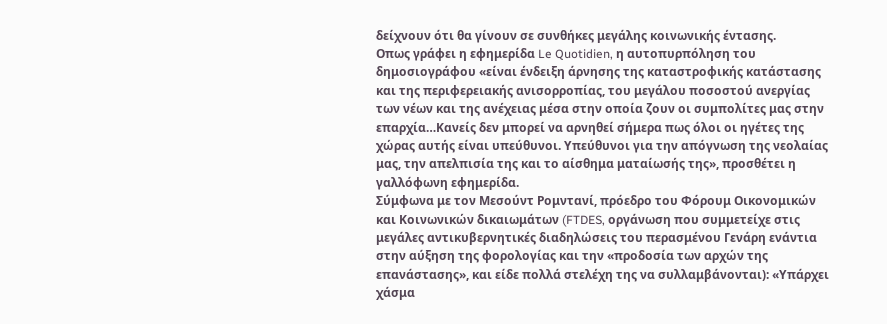δείχνουν ότι θα γίνουν σε συνθήκες μεγάλης κοινωνικής έντασης.
Οπως γράφει η εφημερίδα Le Quotidien, η αυτοπυρπόληση του δημοσιογράφου «είναι ένδειξη άρνησης της καταστροφικής κατάστασης και της περιφερειακής ανισορροπίας, του μεγάλου ποσοστού ανεργίας των νέων και της ανέχειας μέσα στην οποία ζουν οι συμπολίτες μας στην επαρχία…Κανείς δεν μπορεί να αρνηθεί σήμερα πως όλοι οι ηγέτες της χώρας αυτής είναι υπεύθυνοι. Υπεύθυνοι για την απόγνωση της νεολαίας μας, την απελπισία της και το αίσθημα ματαίωσής της», προσθέτει η γαλλόφωνη εφημερίδα.
Σύμφωνα με τον Μεσούντ Ρομντανί, πρόεδρο του Φόρουμ Οικονομικών και Κοινωνικών δικαιωμάτων (FTDES, οργάνωση που συμμετείχε στις μεγάλες αντικυβερνητικές διαδηλώσεις του περασμένου Γενάρη ενάντια στην αύξηση της φορολογίας και την «προδοσία των αρχών της επανάστασης», και είδε πολλά στελέχη της να συλλαμβάνονται): «Υπάρχει χάσμα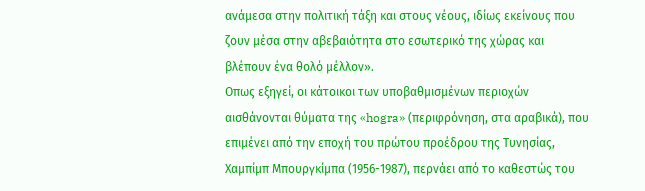ανάμεσα στην πολιτική τάξη και στους νέους, ιδίως εκείνους που ζουν μέσα στην αβεβαιότητα στο εσωτερικό της χώρας και βλέπουν ένα θολό μέλλον».
Οπως εξηγεί, οι κάτοικοι των υποβαθμισμένων περιοχών αισθάνονται θύματα της «hogra» (περιφρόνηση, στα αραβικά), που επιμένει από την εποχή του πρώτου προέδρου της Τυνησίας, Χαμπίμπ Μπουργκίμπα (1956-1987), περνάει από το καθεστώς του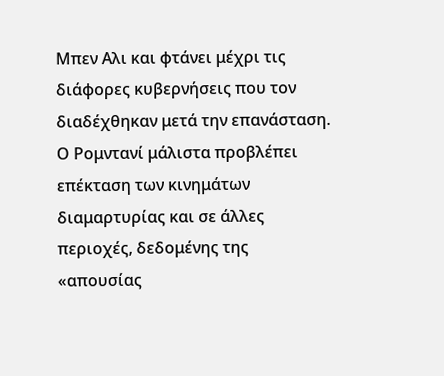Μπεν Αλι και φτάνει μέχρι τις διάφορες κυβερνήσεις που τον διαδέχθηκαν μετά την επανάσταση.
Ο Ρομντανί μάλιστα προβλέπει επέκταση των κινημάτων διαμαρτυρίας και σε άλλες περιοχές, δεδομένης της «απουσίας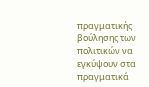πραγματικής βούλησης των πολιτικών να εγκύψουν στα πραγματικά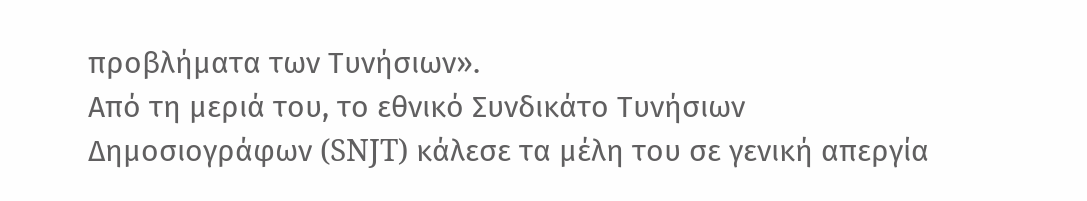προβλήματα των Τυνήσιων».
Από τη μεριά του, το εθνικό Συνδικάτο Τυνήσιων Δημοσιογράφων (SNJT) κάλεσε τα μέλη του σε γενική απεργία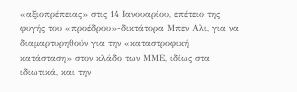«αξιοπρέπειας» στις 14 Ιανουαρίου, επέτειο της φυγής του «προέδρου»-δικτάτορα Μπεν Αλι, για να διαμαρτυρηθούν για την «καταστροφική κατάσταση» στον κλάδο των ΜΜΕ, ιδίως στα ιδιωτικά, και την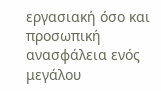εργασιακή όσο και προσωπική ανασφάλεια ενός μεγάλου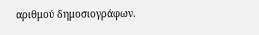αριθμού δημοσιογράφων.